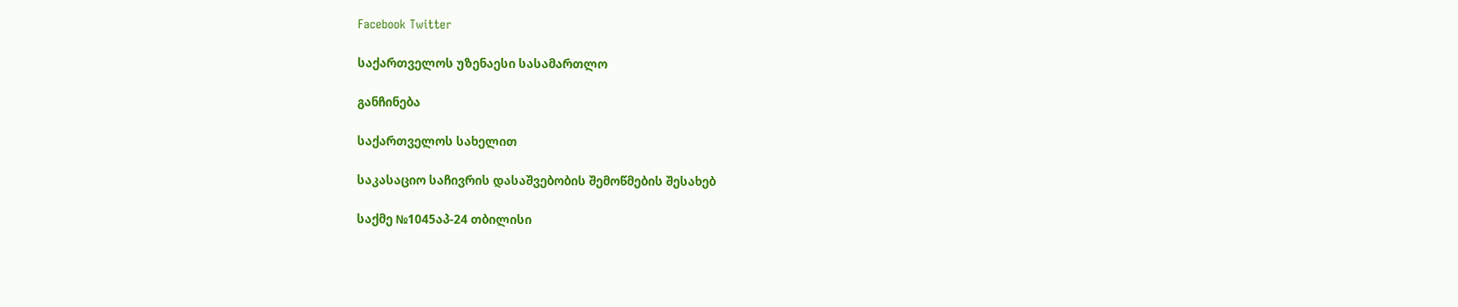Facebook Twitter

საქართველოს უზენაესი სასამართლო

განჩინება

საქართველოს სახელით

საკასაციო საჩივრის დასაშვებობის შემოწმების შესახებ

საქმე №1045აპ-24 თბილისი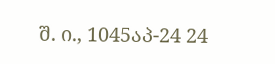შ. ი., 1045აპ-24 24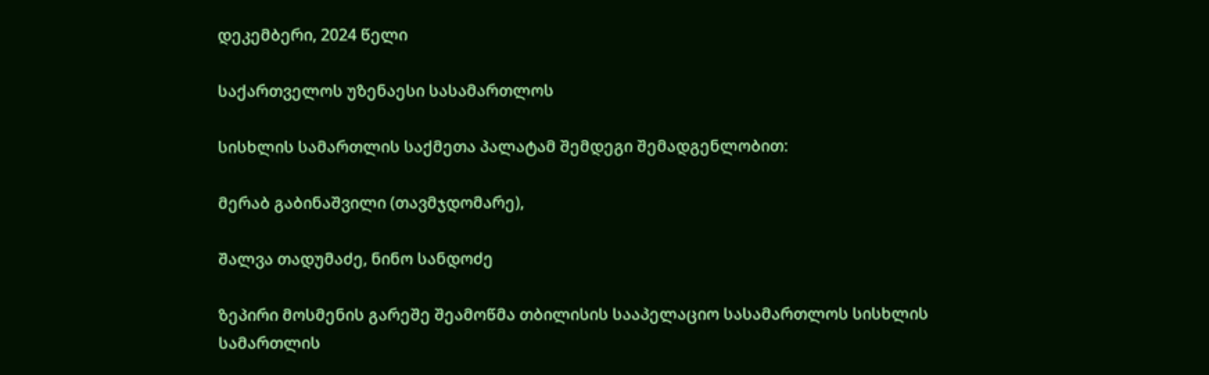დეკემბერი, 2024 წელი

საქართველოს უზენაესი სასამართლოს

სისხლის სამართლის საქმეთა პალატამ შემდეგი შემადგენლობით:

მერაბ გაბინაშვილი (თავმჯდომარე),

შალვა თადუმაძე, ნინო სანდოძე

ზეპირი მოსმენის გარეშე შეამოწმა თბილისის სააპელაციო სასამართლოს სისხლის სამართლის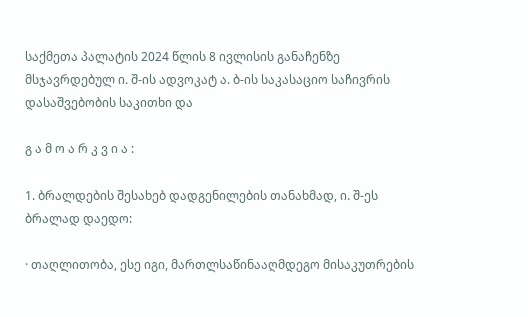საქმეთა პალატის 2024 წლის 8 ივლისის განაჩენზე მსჯავრდებულ ი. შ-ის ადვოკატ ა. ბ-ის საკასაციო საჩივრის დასაშვებობის საკითხი და

გ ა მ ო ა რ კ ვ ი ა :

1. ბრალდების შესახებ დადგენილების თანახმად, ი. შ-ეს ბრალად დაედო:

· თაღლითობა, ესე იგი, მართლსაწინააღმდეგო მისაკუთრების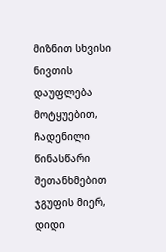მიზნით სხვისი ნივთის დაუფლება მოტყუებით, ჩადენილი წინასწარი შეთანხმებით ჯგუფის მიერ, დიდი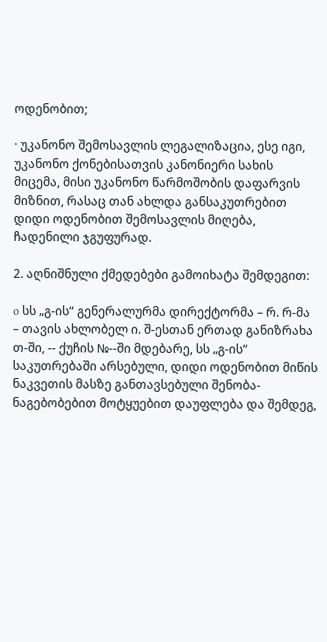ოდენობით;

· უკანონო შემოსავლის ლეგალიზაცია, ესე იგი, უკანონო ქონებისათვის კანონიერი სახის მიცემა, მისი უკანონო წარმოშობის დაფარვის მიზნით, რასაც თან ახლდა განსაკუთრებით დიდი ოდენობით შემოსავლის მიღება, ჩადენილი ჯგუფურად.

2. აღნიშნული ქმედებები გამოიხატა შემდეგით:

o სს „გ-ის“ გენერალურმა დირექტორმა – რ. რ-მა – თავის ახლობელ ი. შ-ესთან ერთად განიზრახა თ-ში, -- ქუჩის №--ში მდებარე, სს „გ-ის“ საკუთრებაში არსებული, დიდი ოდენობით მიწის ნაკვეთის მასზე განთავსებული შენობა-ნაგებობებით მოტყუებით დაუფლება და შემდეგ,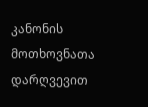კანონის მოთხოვნათა დარღვევით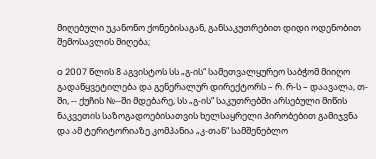მიღებული უკანონო ქონებისაგან, განსაკუთრებით დიდი ოდენობით შემოსავლის მიღება;

o 2007 წლის 8 აგვისტოს სს „გ-ის“ სამეთვალყურეო საბჭომ მიიღო გადაწყვეტილება და გენერალურ დირექტორს – რ. რ-ს – დაავალა, თ-ში, -- ქუჩის №--ში მდებარე, სს „გ-ის“ საკუთრებში არსებული მიწის ნაკვეთის საზოგადოებისათვის ხელსაყრელი პირობებით გამიჯვნა და ამ ტერიტორიაზე კომპანია „კ-თან“ სამშენებლო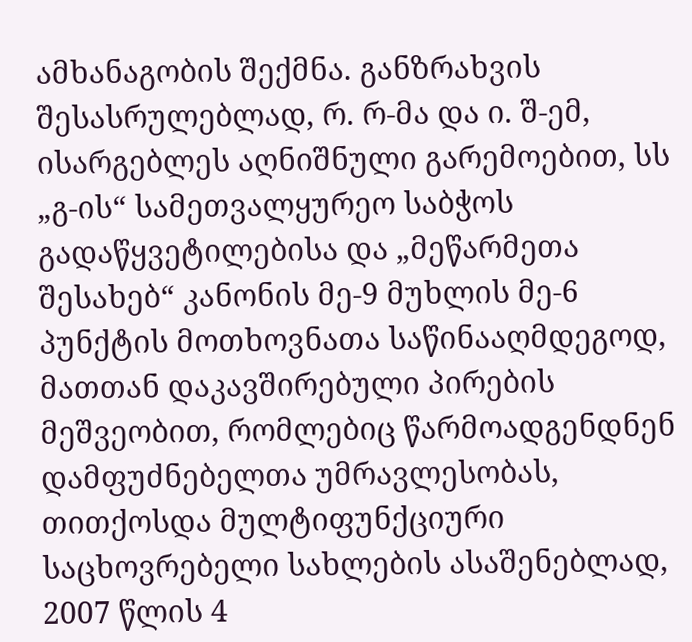ამხანაგობის შექმნა. განზრახვის შესასრულებლად, რ. რ-მა და ი. შ-ემ, ისარგებლეს აღნიშნული გარემოებით, სს „გ-ის“ სამეთვალყურეო საბჭოს გადაწყვეტილებისა და „მეწარმეთა შესახებ“ კანონის მე-9 მუხლის მე-6 პუნქტის მოთხოვნათა საწინააღმდეგოდ, მათთან დაკავშირებული პირების მეშვეობით, რომლებიც წარმოადგენდნენ დამფუძნებელთა უმრავლესობას, თითქოსდა მულტიფუნქციური საცხოვრებელი სახლების ასაშენებლად, 2007 წლის 4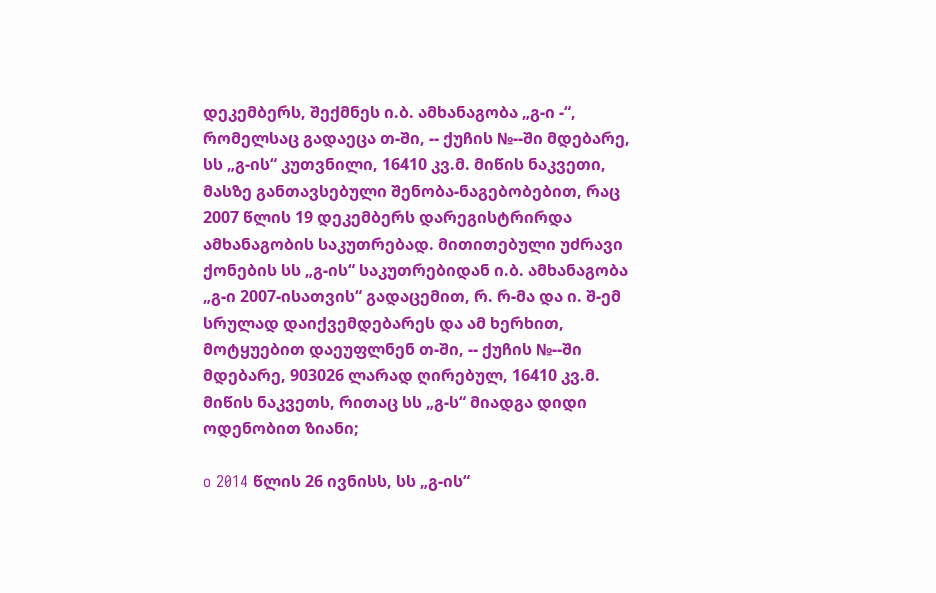დეკემბერს, შექმნეს ი.ბ. ამხანაგობა „გ-ი -“, რომელსაც გადაეცა თ-ში, -- ქუჩის №--ში მდებარე, სს „გ-ის“ კუთვნილი, 16410 კვ.მ. მიწის ნაკვეთი, მასზე განთავსებული შენობა-ნაგებობებით, რაც 2007 წლის 19 დეკემბერს დარეგისტრირდა ამხანაგობის საკუთრებად. მითითებული უძრავი ქონების სს „გ-ის“ საკუთრებიდან ი.ბ. ამხანაგობა „გ-ი 2007-ისათვის“ გადაცემით, რ. რ-მა და ი. შ-ემ სრულად დაიქვემდებარეს და ამ ხერხით, მოტყუებით დაეუფლნენ თ-ში, -- ქუჩის №--ში მდებარე, 903026 ლარად ღირებულ, 16410 კვ.მ. მიწის ნაკვეთს, რითაც სს „გ-ს“ მიადგა დიდი ოდენობით ზიანი;

o 2014 წლის 26 ივნისს, სს „გ-ის“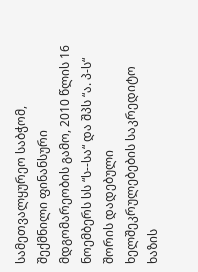სამეთვალყურეო საბჭომ, შექმნილი ფინანსური მდგომარეობის გამო, 2010 წლის 16 ნოემბერს სს “ს--სა“ და შპს “ა. პ-ს“ შორის დადებული ხელშეკრულებების საკრედიტო ხაზის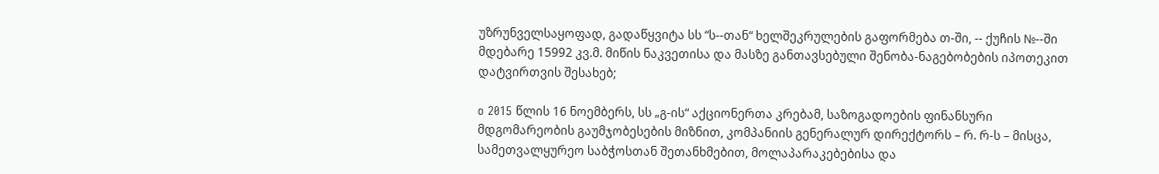უზრუნველსაყოფად, გადაწყვიტა სს “ს--თან“ ხელშეკრულების გაფორმება თ-ში, -- ქუჩის №--ში მდებარე 15992 კვ.მ. მიწის ნაკვეთისა და მასზე განთავსებული შენობა-ნაგებობების იპოთეკით დატვირთვის შესახებ;

o 2015 წლის 16 ნოემბერს, სს „გ-ის“ აქციონერთა კრებამ, საზოგადოების ფინანსური მდგომარეობის გაუმჯობესების მიზნით, კომპანიის გენერალურ დირექტორს – რ. რ-ს – მისცა, სამეთვალყურეო საბჭოსთან შეთანხმებით, მოლაპარაკებებისა და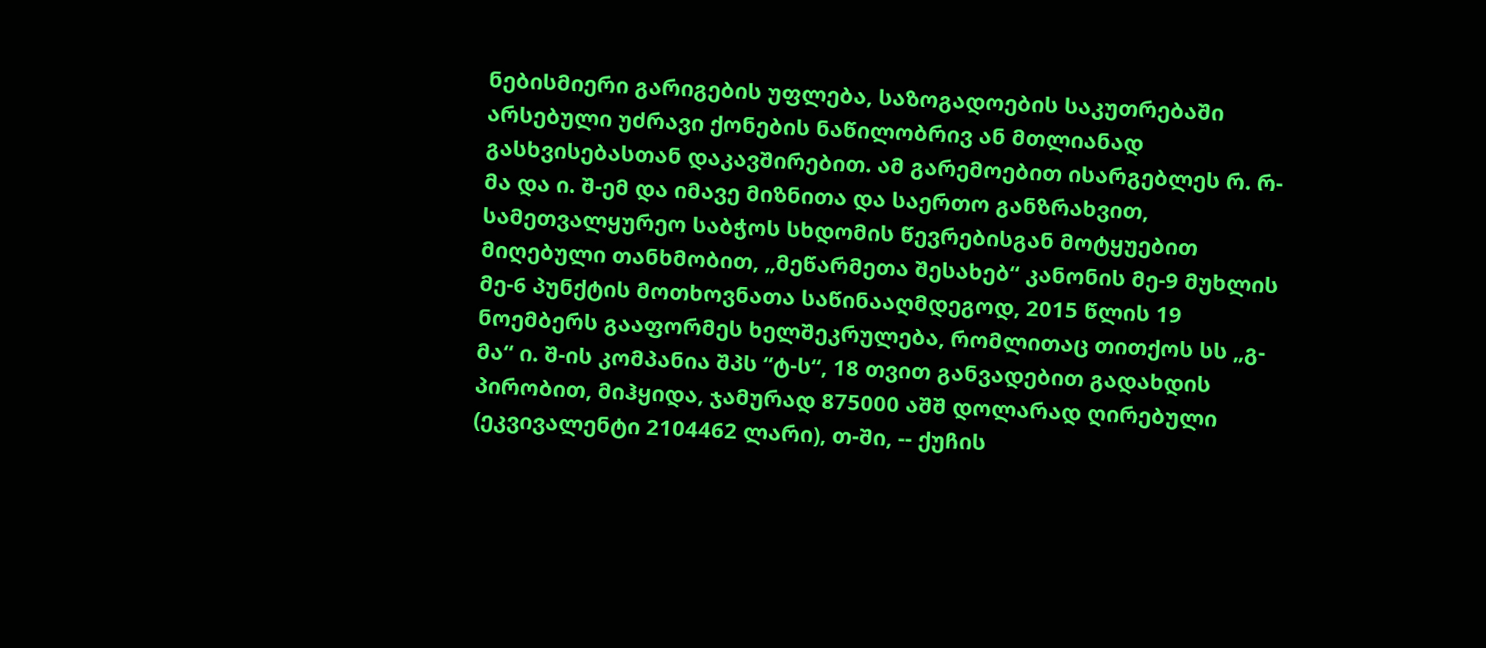ნებისმიერი გარიგების უფლება, საზოგადოების საკუთრებაში არსებული უძრავი ქონების ნაწილობრივ ან მთლიანად გასხვისებასთან დაკავშირებით. ამ გარემოებით ისარგებლეს რ. რ-მა და ი. შ-ემ და იმავე მიზნითა და საერთო განზრახვით, სამეთვალყურეო საბჭოს სხდომის წევრებისგან მოტყუებით მიღებული თანხმობით, „მეწარმეთა შესახებ“ კანონის მე-9 მუხლის მე-6 პუნქტის მოთხოვნათა საწინააღმდეგოდ, 2015 წლის 19 ნოემბერს გააფორმეს ხელშეკრულება, რომლითაც თითქოს სს „გ-მა“ ი. შ-ის კომპანია შპს “ტ-ს“, 18 თვით განვადებით გადახდის პირობით, მიჰყიდა, ჯამურად 875000 აშშ დოლარად ღირებული (ეკვივალენტი 2104462 ლარი), თ-ში, -- ქუჩის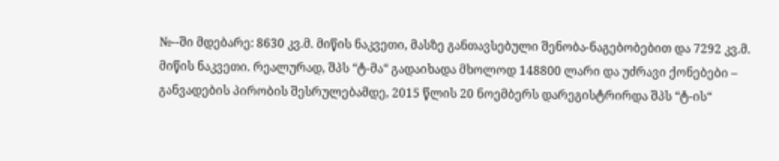№--ში მდებარე: 8630 კვ.მ. მიწის ნაკვეთი, მასზე განთავსებული შენობა-ნაგებობებით და 7292 კვ.მ. მიწის ნაკვეთი. რეალურად, შპს “ტ-მა“ გადაიხადა მხოლოდ 148800 ლარი და უძრავი ქონებები – განვადების პირობის შესრულებამდე, 2015 წლის 20 ნოემბერს დარეგისტრირდა შპს “ტ-ის“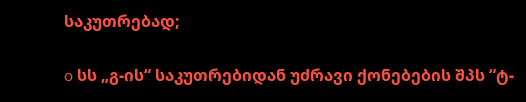საკუთრებად;

o სს „გ-ის“ საკუთრებიდან უძრავი ქონებების შპს “ტ-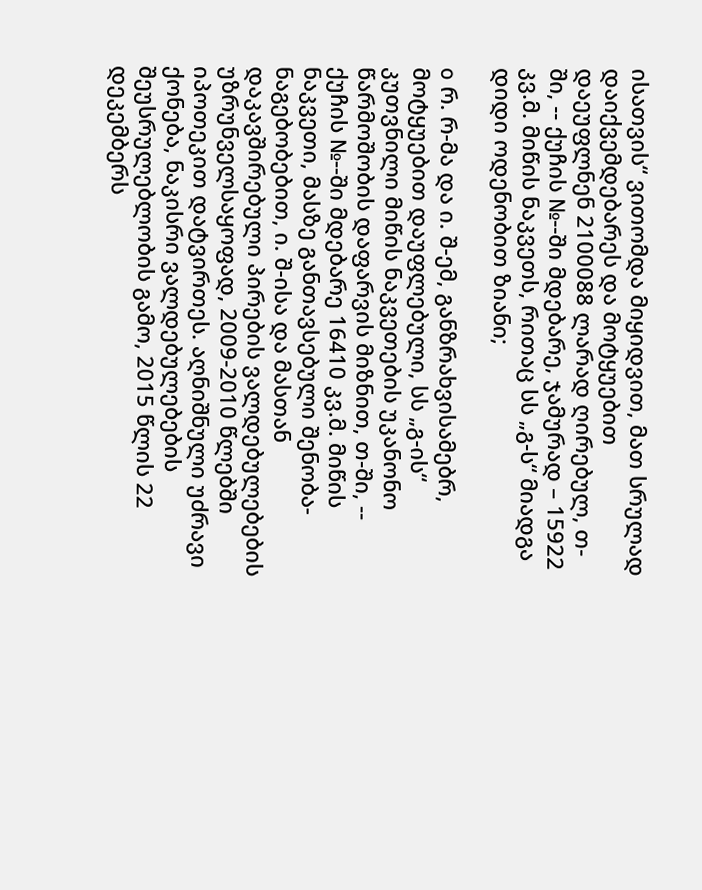ისათვის“ ვითომდა მიყიდვით, მათ სრულად დაიქვემდებარეს და მოტყუებით დაეუფლნენ 2100088 ლარად ღირებულ, თ-ში, -- ქუჩის №--ში მდებარე, ჯამურად – 15922 კვ.მ. მიწის ნაკვეთს, რითაც სს „გ-ს“ მიადგა დიდი ოდენობით ზიანი;

o რ. რ-მა და ი. შ-ემ, განზრახვისამებრ, მოტყუებით დაუფლებული, სს „გ-ის“ კუთვნილი მიწის ნაკვეთების უკანონო წარმოშობის დაფარვის მიზნით, თ-ში, -- ქუჩის №--ში მდებარე 16410 კვ.მ. მიწის ნაკვეთი, მასზე განთავსებული შენობა-ნაგებობებით, ი. შ-ისა და მასთან დაკავშირებული პირების ვალდებულებების უზრუნველსაყოფად, 2009-2010 წლებში იპოთეკით დატვირთეს. აღნიშნული უძრავი ქონება, ნაკისრი ვალდებულებების შეუსრულებლობის გამო, 2015 წლის 22 დეკემბერს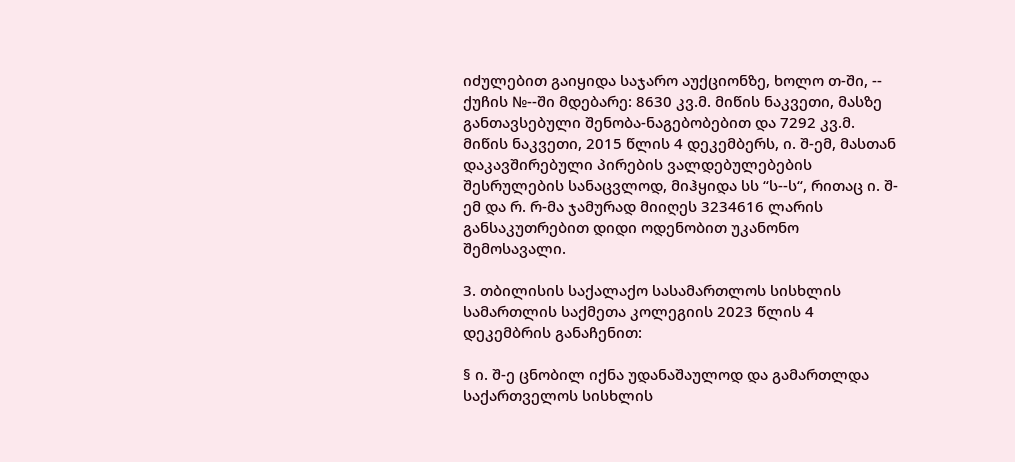იძულებით გაიყიდა საჯარო აუქციონზე, ხოლო თ-ში, -- ქუჩის №--ში მდებარე: 8630 კვ.მ. მიწის ნაკვეთი, მასზე განთავსებული შენობა-ნაგებობებით და 7292 კვ.მ. მიწის ნაკვეთი, 2015 წლის 4 დეკემბერს, ი. შ-ემ, მასთან დაკავშირებული პირების ვალდებულებების შესრულების სანაცვლოდ, მიჰყიდა სს “ს--ს“, რითაც ი. შ-ემ და რ. რ-მა ჯამურად მიიღეს 3234616 ლარის განსაკუთრებით დიდი ოდენობით უკანონო შემოსავალი.

3. თბილისის საქალაქო სასამართლოს სისხლის სამართლის საქმეთა კოლეგიის 2023 წლის 4 დეკემბრის განაჩენით:

§ ი. შ-ე ცნობილ იქნა უდანაშაულოდ და გამართლდა საქართველოს სისხლის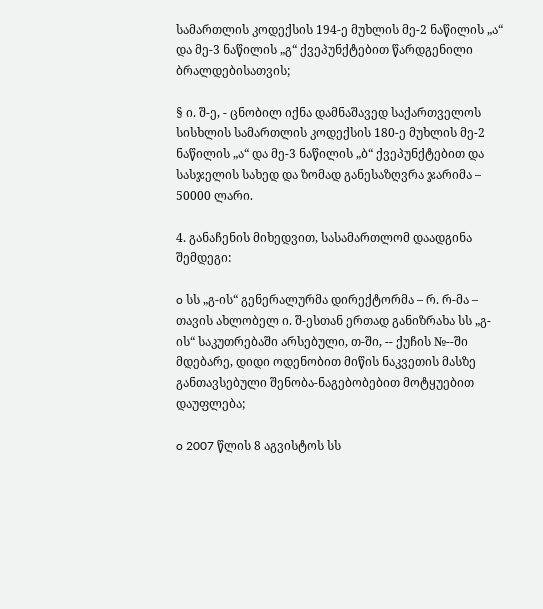სამართლის კოდექსის 194-ე მუხლის მე-2 ნაწილის „ა“ და მე-3 ნაწილის „გ“ ქვეპუნქტებით წარდგენილი ბრალდებისათვის;

§ ი. შ-ე, - ცნობილ იქნა დამნაშავედ საქართველოს სისხლის სამართლის კოდექსის 180-ე მუხლის მე-2 ნაწილის „ა“ და მე-3 ნაწილის „ბ“ ქვეპუნქტებით და სასჯელის სახედ და ზომად განესაზღვრა ჯარიმა – 50000 ლარი.

4. განაჩენის მიხედვით, სასამართლომ დაადგინა შემდეგი:

o სს „გ-ის“ გენერალურმა დირექტორმა – რ. რ-მა – თავის ახლობელ ი. შ-ესთან ერთად განიზრახა სს „გ-ის“ საკუთრებაში არსებული, თ-ში, -- ქუჩის №--ში მდებარე, დიდი ოდენობით მიწის ნაკვეთის მასზე განთავსებული შენობა-ნაგებობებით მოტყუებით დაუფლება;

o 2007 წლის 8 აგვისტოს სს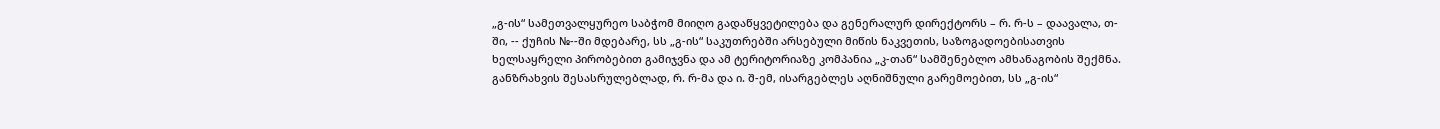„გ-ის“ სამეთვალყურეო საბჭომ მიიღო გადაწყვეტილება და გენერალურ დირექტორს – რ. რ-ს – დაავალა, თ-ში, -- ქუჩის №--ში მდებარე, სს „გ-ის“ საკუთრებში არსებული მიწის ნაკვეთის, საზოგადოებისათვის ხელსაყრელი პირობებით გამიჯვნა და ამ ტერიტორიაზე კომპანია „კ-თან“ სამშენებლო ამხანაგობის შექმნა. განზრახვის შესასრულებლად, რ. რ-მა და ი. შ-ემ, ისარგებლეს აღნიშნული გარემოებით, სს „გ-ის“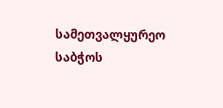სამეთვალყურეო საბჭოს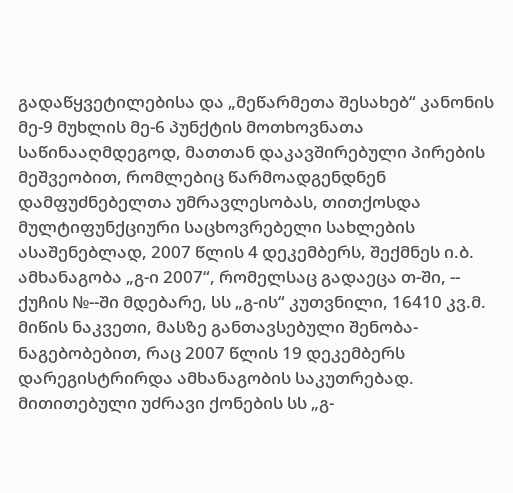გადაწყვეტილებისა და „მეწარმეთა შესახებ“ კანონის მე-9 მუხლის მე-6 პუნქტის მოთხოვნათა საწინააღმდეგოდ, მათთან დაკავშირებული პირების მეშვეობით, რომლებიც წარმოადგენდნენ დამფუძნებელთა უმრავლესობას, თითქოსდა მულტიფუნქციური საცხოვრებელი სახლების ასაშენებლად, 2007 წლის 4 დეკემბერს, შექმნეს ი.ბ. ამხანაგობა „გ-ი 2007“, რომელსაც გადაეცა თ-ში, -- ქუჩის №--ში მდებარე, სს „გ-ის“ კუთვნილი, 16410 კვ.მ. მიწის ნაკვეთი, მასზე განთავსებული შენობა-ნაგებობებით, რაც 2007 წლის 19 დეკემბერს დარეგისტრირდა ამხანაგობის საკუთრებად. მითითებული უძრავი ქონების სს „გ-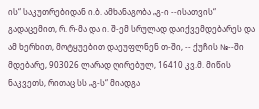ის“ საკუთრებიდან ი.ბ. ამხანაგობა „გ-ი --ისათვის“ გადაცემით, რ. რ-მა და ი. შ-ემ სრულად დაიქვემდებარეს და ამ ხერხით, მოტყუებით დაეუფლნენ თ-ში, -- ქუჩის №--ში მდებარე, 903026 ლარად ღირებულ, 16410 კვ.მ. მიწის ნაკვეთს, რითაც სს „გ-ს“ მიადგა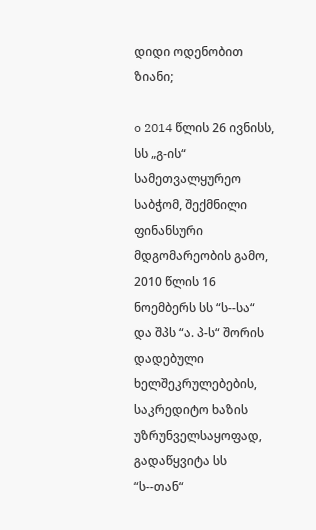დიდი ოდენობით ზიანი;

o 2014 წლის 26 ივნისს, სს „გ-ის“ სამეთვალყურეო საბჭომ, შექმნილი ფინანსური მდგომარეობის გამო, 2010 წლის 16 ნოემბერს სს “ს--სა“ და შპს “ა. პ-ს“ შორის დადებული ხელშეკრულებების, საკრედიტო ხაზის უზრუნველსაყოფად, გადაწყვიტა სს “ს--თან“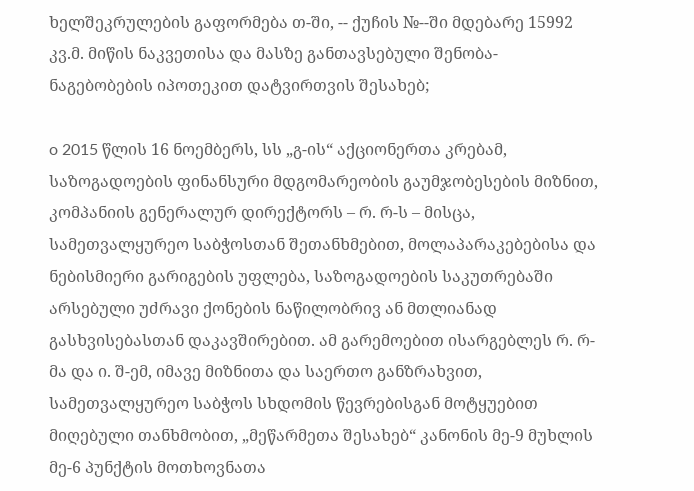ხელშეკრულების გაფორმება თ-ში, -- ქუჩის №--ში მდებარე 15992 კვ.მ. მიწის ნაკვეთისა და მასზე განთავსებული შენობა-ნაგებობების იპოთეკით დატვირთვის შესახებ;

o 2015 წლის 16 ნოემბერს, სს „გ-ის“ აქციონერთა კრებამ, საზოგადოების ფინანსური მდგომარეობის გაუმჯობესების მიზნით, კომპანიის გენერალურ დირექტორს – რ. რ-ს – მისცა, სამეთვალყურეო საბჭოსთან შეთანხმებით, მოლაპარაკებებისა და ნებისმიერი გარიგების უფლება, საზოგადოების საკუთრებაში არსებული უძრავი ქონების ნაწილობრივ ან მთლიანად გასხვისებასთან დაკავშირებით. ამ გარემოებით ისარგებლეს რ. რ-მა და ი. შ-ემ, იმავე მიზნითა და საერთო განზრახვით, სამეთვალყურეო საბჭოს სხდომის წევრებისგან მოტყუებით მიღებული თანხმობით, „მეწარმეთა შესახებ“ კანონის მე-9 მუხლის მე-6 პუნქტის მოთხოვნათა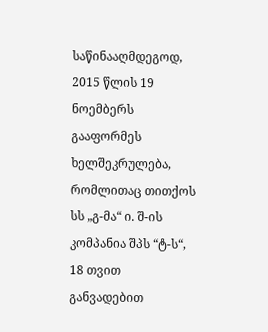საწინააღმდეგოდ, 2015 წლის 19 ნოემბერს გააფორმეს ხელშეკრულება, რომლითაც თითქოს სს „გ-მა“ ი. შ-ის კომპანია შპს “ტ-ს“, 18 თვით განვადებით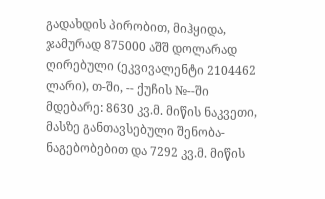გადახდის პირობით, მიჰყიდა, ჯამურად 875000 აშშ დოლარად ღირებული (ეკვივალენტი 2104462 ლარი), თ-ში, -- ქუჩის №--ში მდებარე: 8630 კვ.მ. მიწის ნაკვეთი, მასზე განთავსებული შენობა-ნაგებობებით და 7292 კვ.მ. მიწის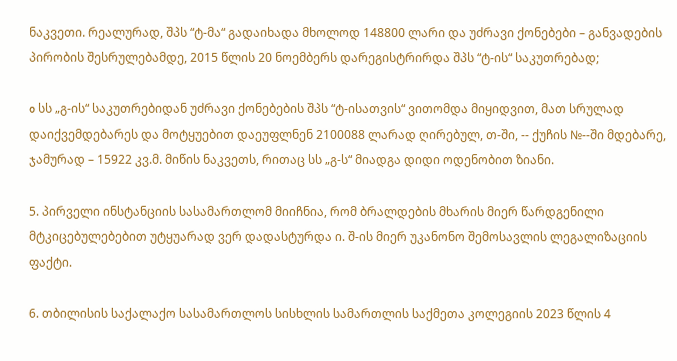ნაკვეთი. რეალურად, შპს “ტ-მა“ გადაიხადა მხოლოდ 148800 ლარი და უძრავი ქონებები – განვადების პირობის შესრულებამდე, 2015 წლის 20 ნოემბერს დარეგისტრირდა შპს “ტ-ის“ საკუთრებად;

o სს „გ-ის“ საკუთრებიდან უძრავი ქონებების შპს “ტ-ისათვის“ ვითომდა მიყიდვით, მათ სრულად დაიქვემდებარეს და მოტყუებით დაეუფლნენ 2100088 ლარად ღირებულ, თ-ში, -- ქუჩის №--ში მდებარე, ჯამურად – 15922 კვ.მ. მიწის ნაკვეთს, რითაც სს „გ-ს“ მიადგა დიდი ოდენობით ზიანი.

5. პირველი ინსტანციის სასამართლომ მიიჩნია, რომ ბრალდების მხარის მიერ წარდგენილი მტკიცებულებებით უტყუარად ვერ დადასტურდა ი. შ-ის მიერ უკანონო შემოსავლის ლეგალიზაციის ფაქტი.

6. თბილისის საქალაქო სასამართლოს სისხლის სამართლის საქმეთა კოლეგიის 2023 წლის 4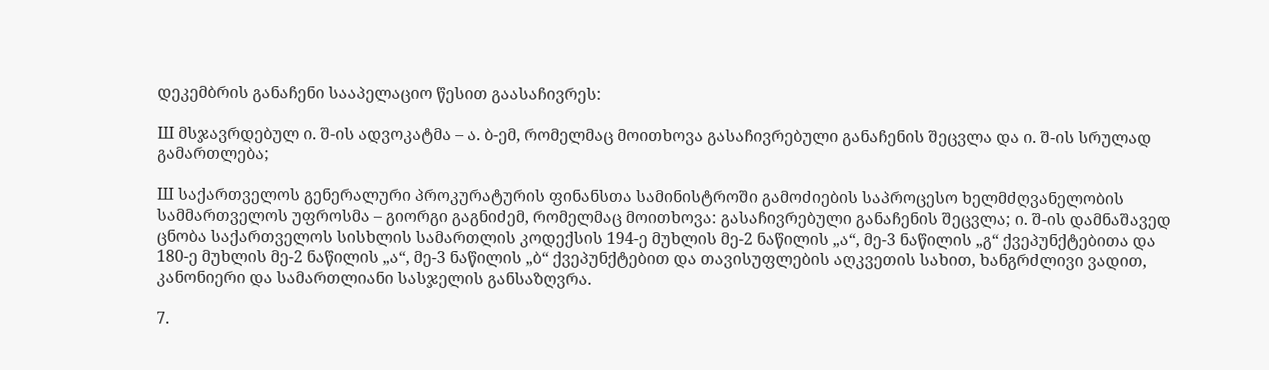დეკემბრის განაჩენი სააპელაციო წესით გაასაჩივრეს:

Ш მსჯავრდებულ ი. შ-ის ადვოკატმა – ა. ბ-ემ, რომელმაც მოითხოვა გასაჩივრებული განაჩენის შეცვლა და ი. შ-ის სრულად გამართლება;

Ш საქართველოს გენერალური პროკურატურის ფინანსთა სამინისტროში გამოძიების საპროცესო ხელმძღვანელობის სამმართველოს უფროსმა – გიორგი გაგნიძემ, რომელმაც მოითხოვა: გასაჩივრებული განაჩენის შეცვლა; ი. შ-ის დამნაშავედ ცნობა საქართველოს სისხლის სამართლის კოდექსის 194-ე მუხლის მე-2 ნაწილის „ა“, მე-3 ნაწილის „გ“ ქვეპუნქტებითა და 180-ე მუხლის მე-2 ნაწილის „ა“, მე-3 ნაწილის „ბ“ ქვეპუნქტებით და თავისუფლების აღკვეთის სახით, ხანგრძლივი ვადით, კანონიერი და სამართლიანი სასჯელის განსაზღვრა.

7.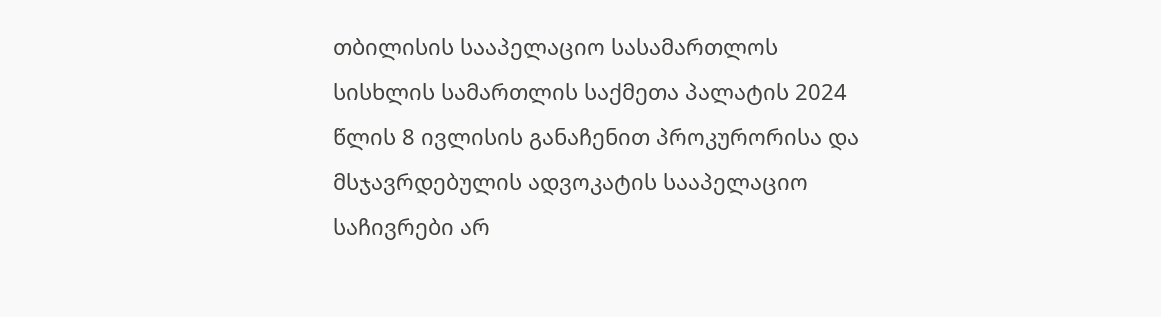თბილისის სააპელაციო სასამართლოს სისხლის სამართლის საქმეთა პალატის 2024 წლის 8 ივლისის განაჩენით პროკურორისა და მსჯავრდებულის ადვოკატის სააპელაციო საჩივრები არ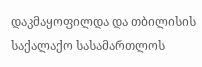დაკმაყოფილდა და თბილისის საქალაქო სასამართლოს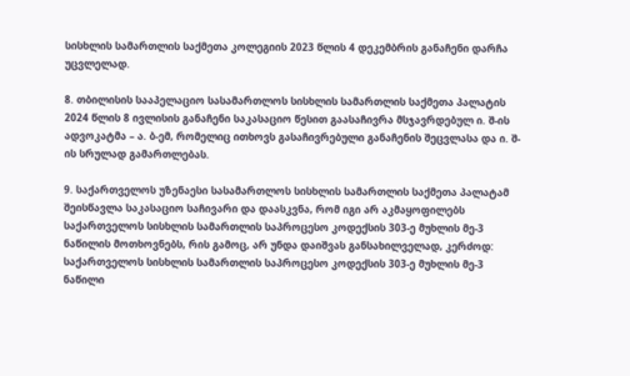სისხლის სამართლის საქმეთა კოლეგიის 2023 წლის 4 დეკემბრის განაჩენი დარჩა უცვლელად.

8. თბილისის სააპელაციო სასამართლოს სისხლის სამართლის საქმეთა პალატის 2024 წლის 8 ივლისის განაჩენი საკასაციო წესით გაასაჩივრა მსჯავრდებულ ი. შ-ის ადვოკატმა – ა. ბ-ემ, რომელიც ითხოვს გასაჩივრებული განაჩენის შეცვლასა და ი. შ-ის სრულად გამართლებას.

9. საქართველოს უზენაესი სასამართლოს სისხლის სამართლის საქმეთა პალატამ შეისწავლა საკასაციო საჩივარი და დაასკვნა, რომ იგი არ აკმაყოფილებს საქართველოს სისხლის სამართლის საპროცესო კოდექსის 303-ე მუხლის მე-3 ნაწილის მოთხოვნებს, რის გამოც, არ უნდა დაიშვას განსახილველად, კერძოდ: საქართველოს სისხლის სამართლის საპროცესო კოდექსის 303-ე მუხლის მე-3 ნაწილი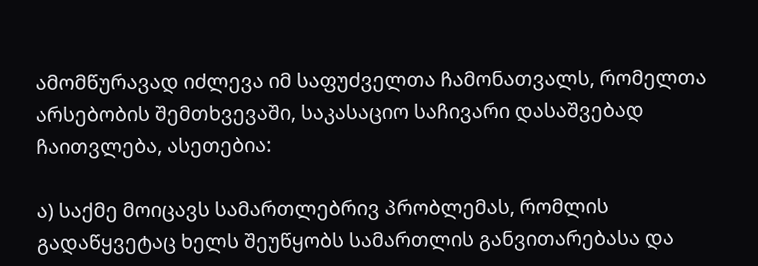ამომწურავად იძლევა იმ საფუძველთა ჩამონათვალს, რომელთა არსებობის შემთხვევაში, საკასაციო საჩივარი დასაშვებად ჩაითვლება, ასეთებია:

ა) საქმე მოიცავს სამართლებრივ პრობლემას, რომლის გადაწყვეტაც ხელს შეუწყობს სამართლის განვითარებასა და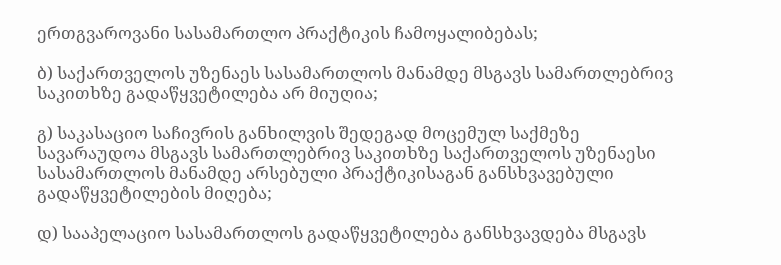ერთგვაროვანი სასამართლო პრაქტიკის ჩამოყალიბებას;

ბ) საქართველოს უზენაეს სასამართლოს მანამდე მსგავს სამართლებრივ საკითხზე გადაწყვეტილება არ მიუღია;

გ) საკასაციო საჩივრის განხილვის შედეგად მოცემულ საქმეზე სავარაუდოა მსგავს სამართლებრივ საკითხზე საქართველოს უზენაესი სასამართლოს მანამდე არსებული პრაქტიკისაგან განსხვავებული გადაწყვეტილების მიღება;

დ) სააპელაციო სასამართლოს გადაწყვეტილება განსხვავდება მსგავს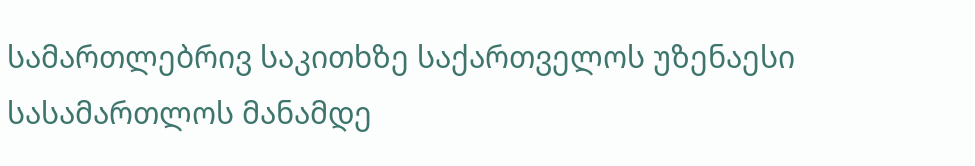სამართლებრივ საკითხზე საქართველოს უზენაესი სასამართლოს მანამდე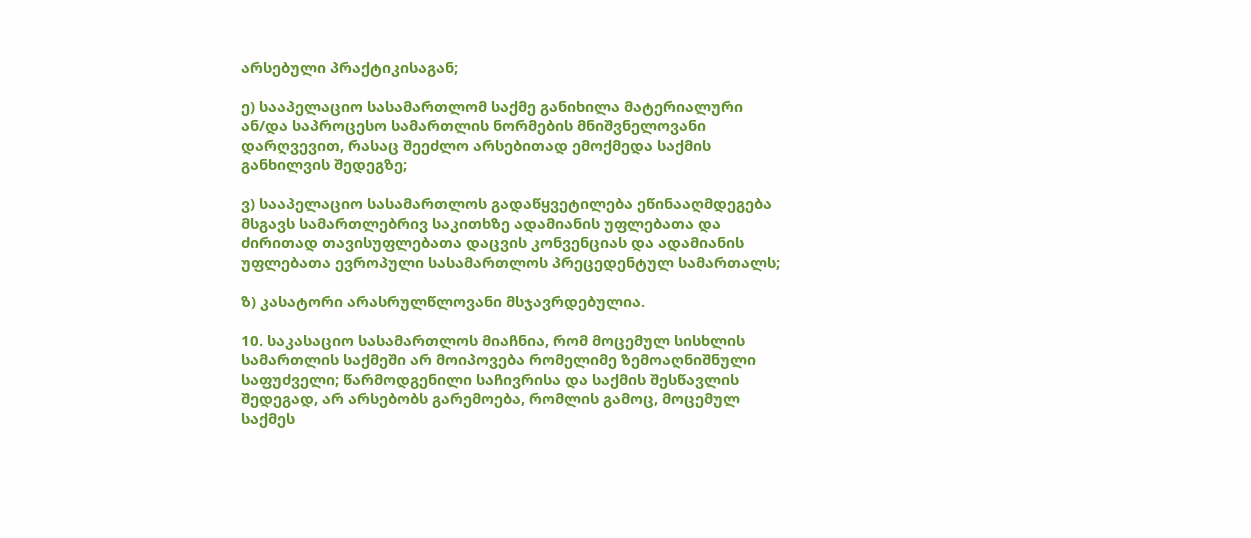არსებული პრაქტიკისაგან;

ე) სააპელაციო სასამართლომ საქმე განიხილა მატერიალური ან/და საპროცესო სამართლის ნორმების მნიშვნელოვანი დარღვევით, რასაც შეეძლო არსებითად ემოქმედა საქმის განხილვის შედეგზე;

ვ) სააპელაციო სასამართლოს გადაწყვეტილება ეწინააღმდეგება მსგავს სამართლებრივ საკითხზე ადამიანის უფლებათა და ძირითად თავისუფლებათა დაცვის კონვენციას და ადამიანის უფლებათა ევროპული სასამართლოს პრეცედენტულ სამართალს;

ზ) კასატორი არასრულწლოვანი მსჯავრდებულია.

10. საკასაციო სასამართლოს მიაჩნია, რომ მოცემულ სისხლის სამართლის საქმეში არ მოიპოვება რომელიმე ზემოაღნიშნული საფუძველი; წარმოდგენილი საჩივრისა და საქმის შესწავლის შედეგად, არ არსებობს გარემოება, რომლის გამოც, მოცემულ საქმეს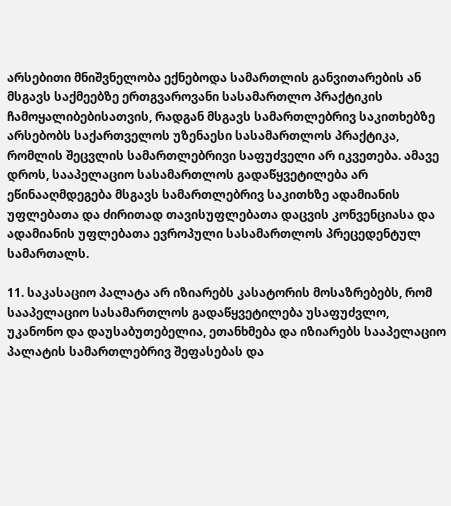არსებითი მნიშვნელობა ექნებოდა სამართლის განვითარების ან მსგავს საქმეებზე ერთგვაროვანი სასამართლო პრაქტიკის ჩამოყალიბებისათვის, რადგან მსგავს სამართლებრივ საკითხებზე არსებობს საქართველოს უზენაესი სასამართლოს პრაქტიკა, რომლის შეცვლის სამართლებრივი საფუძველი არ იკვეთება. ამავე დროს, სააპელაციო სასამართლოს გადაწყვეტილება არ ეწინააღმდეგება მსგავს სამართლებრივ საკითხზე ადამიანის უფლებათა და ძირითად თავისუფლებათა დაცვის კონვენციასა და ადამიანის უფლებათა ევროპული სასამართლოს პრეცედენტულ სამართალს.

11. საკასაციო პალატა არ იზიარებს კასატორის მოსაზრებებს, რომ სააპელაციო სასამართლოს გადაწყვეტილება უსაფუძვლო, უკანონო და დაუსაბუთებელია, ეთანხმება და იზიარებს სააპელაციო პალატის სამართლებრივ შეფასებას და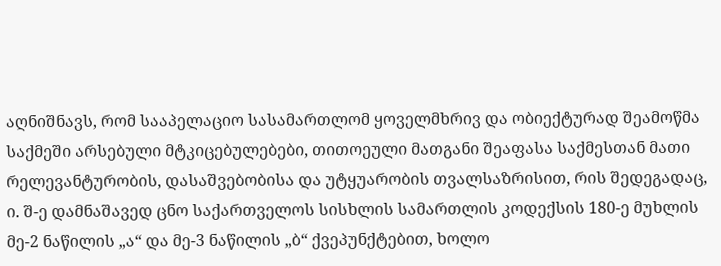აღნიშნავს, რომ სააპელაციო სასამართლომ ყოველმხრივ და ობიექტურად შეამოწმა საქმეში არსებული მტკიცებულებები, თითოეული მათგანი შეაფასა საქმესთან მათი რელევანტურობის, დასაშვებობისა და უტყუარობის თვალსაზრისით, რის შედეგადაც, ი. შ-ე დამნაშავედ ცნო საქართველოს სისხლის სამართლის კოდექსის 180-ე მუხლის მე-2 ნაწილის „ა“ და მე-3 ნაწილის „ბ“ ქვეპუნქტებით, ხოლო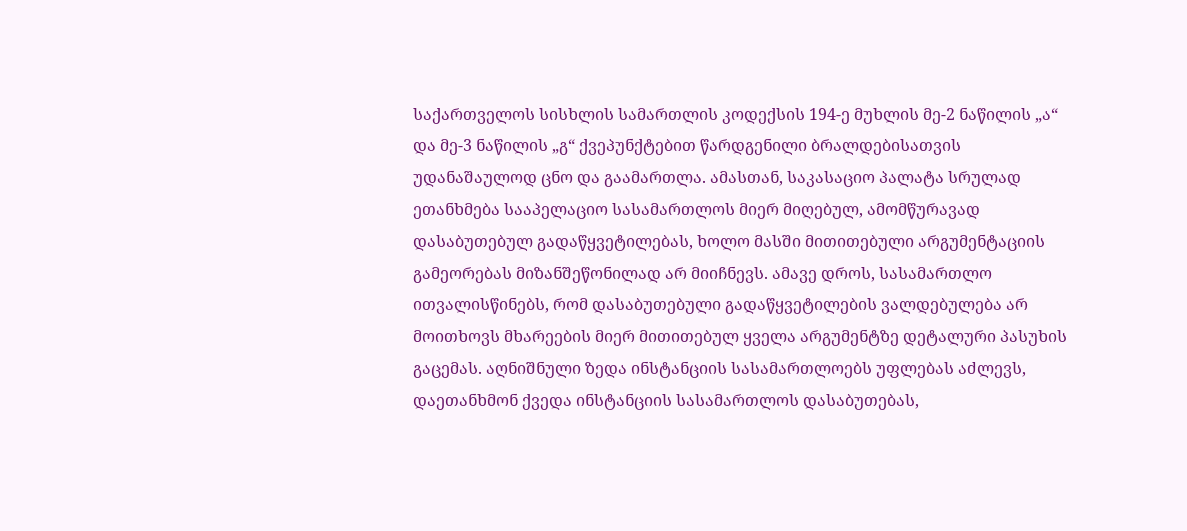საქართველოს სისხლის სამართლის კოდექსის 194-ე მუხლის მე-2 ნაწილის „ა“ და მე-3 ნაწილის „გ“ ქვეპუნქტებით წარდგენილი ბრალდებისათვის უდანაშაულოდ ცნო და გაამართლა. ამასთან, საკასაციო პალატა სრულად ეთანხმება სააპელაციო სასამართლოს მიერ მიღებულ, ამომწურავად დასაბუთებულ გადაწყვეტილებას, ხოლო მასში მითითებული არგუმენტაციის გამეორებას მიზანშეწონილად არ მიიჩნევს. ამავე დროს, სასამართლო ითვალისწინებს, რომ დასაბუთებული გადაწყვეტილების ვალდებულება არ მოითხოვს მხარეების მიერ მითითებულ ყველა არგუმენტზე დეტალური პასუხის გაცემას. აღნიშნული ზედა ინსტანციის სასამართლოებს უფლებას აძლევს, დაეთანხმონ ქვედა ინსტანციის სასამართლოს დასაბუთებას,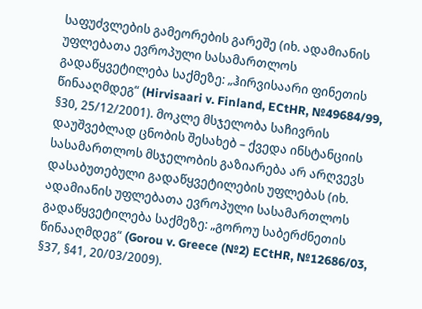საფუძვლების გამეორების გარეშე (იხ. ადამიანის უფლებათა ევროპული სასამართლოს გადაწყვეტილება საქმეზე: „ჰირვისაარი ფინეთის წინააღმდეგ“ (Hirvisaari v. Finland, ECtHR, №49684/99, §30, 25/12/2001). მოკლე მსჯელობა საჩივრის დაუშვებლად ცნობის შესახებ – ქვედა ინსტანციის სასამართლოს მსჯელობის გაზიარება არ არღვევს დასაბუთებული გადაწყვეტილების უფლებას (იხ. ადამიანის უფლებათა ევროპული სასამართლოს გადაწყვეტილება საქმეზე: „გოროუ საბერძნეთის წინააღმდეგ“ (Gorou v. Greece (№2) ECtHR, №12686/03, §37, §41, 20/03/2009).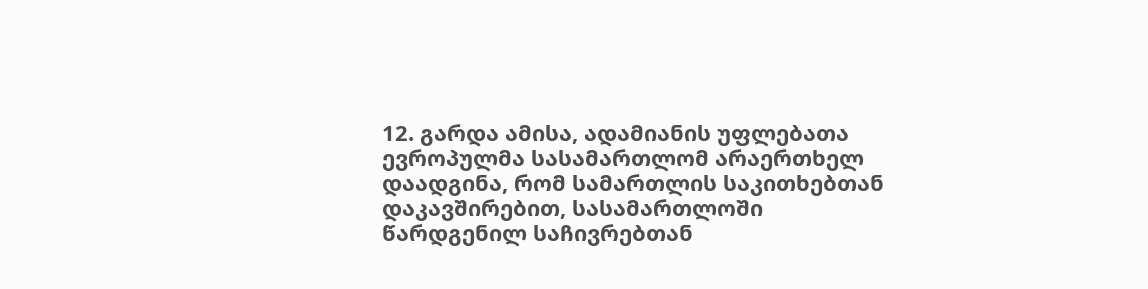12. გარდა ამისა, ადამიანის უფლებათა ევროპულმა სასამართლომ არაერთხელ დაადგინა, რომ სამართლის საკითხებთან დაკავშირებით, სასამართლოში წარდგენილ საჩივრებთან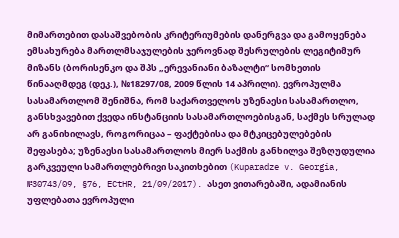მიმართებით დასაშვებობის კრიტერიუმების დანერგვა და გამოყენება ემსახურება მართლმსაჯულების ჯეროვნად შესრულების ლეგიტიმურ მიზანს (ბორისენკო და შპს „ერევანიანი ბაზალტი“ სომხეთის წინააღმდეგ (დეკ.), №18297/08, 2009 წლის 14 აპრილი). ევროპულმა სასამართლომ შენიშნა, რომ საქართველოს უზენაესი სასამართლო, განსხვავებით ქვედა ინსტანციის სასამართლოებისგან, საქმეს სრულად არ განიხილავს, როგორიცაა – ფაქტებისა და მტკიცებულებების შეფასება; უზენაესი სასამართლოს მიერ საქმის განხილვა შეზღუდულია გარკვეული სამართლებრივი საკითხებით (Kuparadze v. Georgia, №30743/09, §76, ECtHR, 21/09/2017). ასეთ ვითარებაში, ადამიანის უფლებათა ევროპული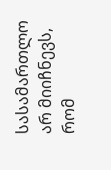სასამართლო არ მიიჩნევს, რომ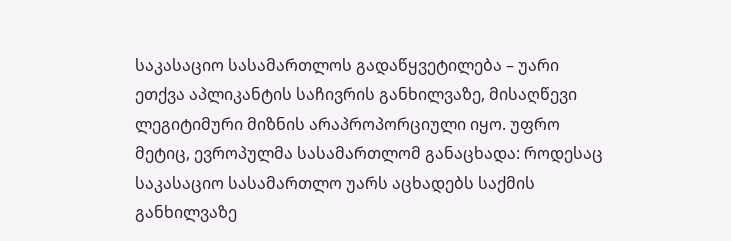საკასაციო სასამართლოს გადაწყვეტილება – უარი ეთქვა აპლიკანტის საჩივრის განხილვაზე, მისაღწევი ლეგიტიმური მიზნის არაპროპორციული იყო. უფრო მეტიც, ევროპულმა სასამართლომ განაცხადა: როდესაც საკასაციო სასამართლო უარს აცხადებს საქმის განხილვაზე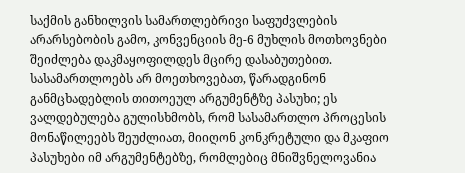საქმის განხილვის სამართლებრივი საფუძვლების არარსებობის გამო, კონვენციის მე-6 მუხლის მოთხოვნები შეიძლება დაკმაყოფილდეს მცირე დასაბუთებით. სასამართლოებს არ მოეთხოვებათ, წარადგინონ განმცხადებლის თითოეულ არგუმენტზე პასუხი; ეს ვალდებულება გულისხმობს, რომ სასამართლო პროცესის მონაწილეებს შეუძლიათ, მიიღონ კონკრეტული და მკაფიო პასუხები იმ არგუმენტებზე, რომლებიც მნიშვნელოვანია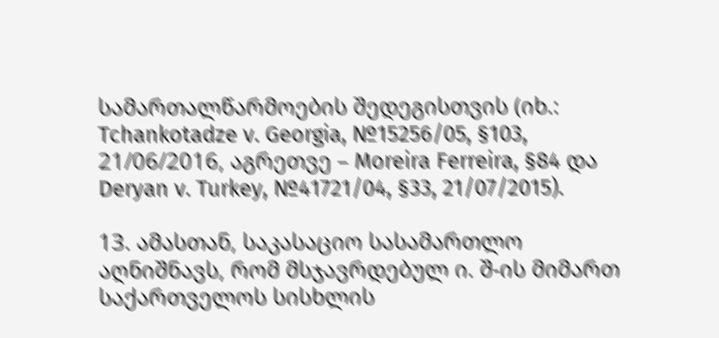სამართალწარმოების შედეგისთვის (იხ.: Tchankotadze v. Georgia, №15256/05, §103, 21/06/2016, აგრეთვე – Moreira Ferreira, §84 და Deryan v. Turkey, №41721/04, §33, 21/07/2015).

13. ამასთან, საკასაციო სასამართლო აღნიშნავს, რომ მსჯავრდებულ ი. შ-ის მიმართ საქართველოს სისხლის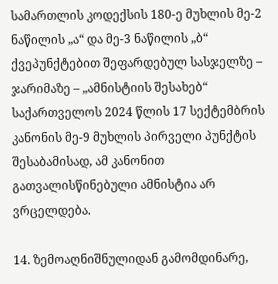სამართლის კოდექსის 180-ე მუხლის მე-2 ნაწილის „ა“ და მე-3 ნაწილის „ბ“ ქვეპუნქტებით შეფარდებულ სასჯელზე – ჯარიმაზე – „ამნისტიის შესახებ“ საქართველოს 2024 წლის 17 სექტემბრის კანონის მე-9 მუხლის პირველი პუნქტის შესაბამისად, ამ კანონით გათვალისწინებული ამნისტია არ ვრცელდება.

14. ზემოაღნიშნულიდან გამომდინარე,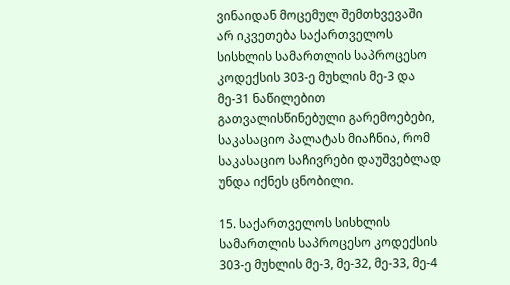ვინაიდან მოცემულ შემთხვევაში არ იკვეთება საქართველოს სისხლის სამართლის საპროცესო კოდექსის 303-ე მუხლის მე-3 და მე-31 ნაწილებით გათვალისწინებული გარემოებები, საკასაციო პალატას მიაჩნია, რომ საკასაციო საჩივრები დაუშვებლად უნდა იქნეს ცნობილი.

15. საქართველოს სისხლის სამართლის საპროცესო კოდექსის 303-ე მუხლის მე-3, მე-32, მე-33, მე-4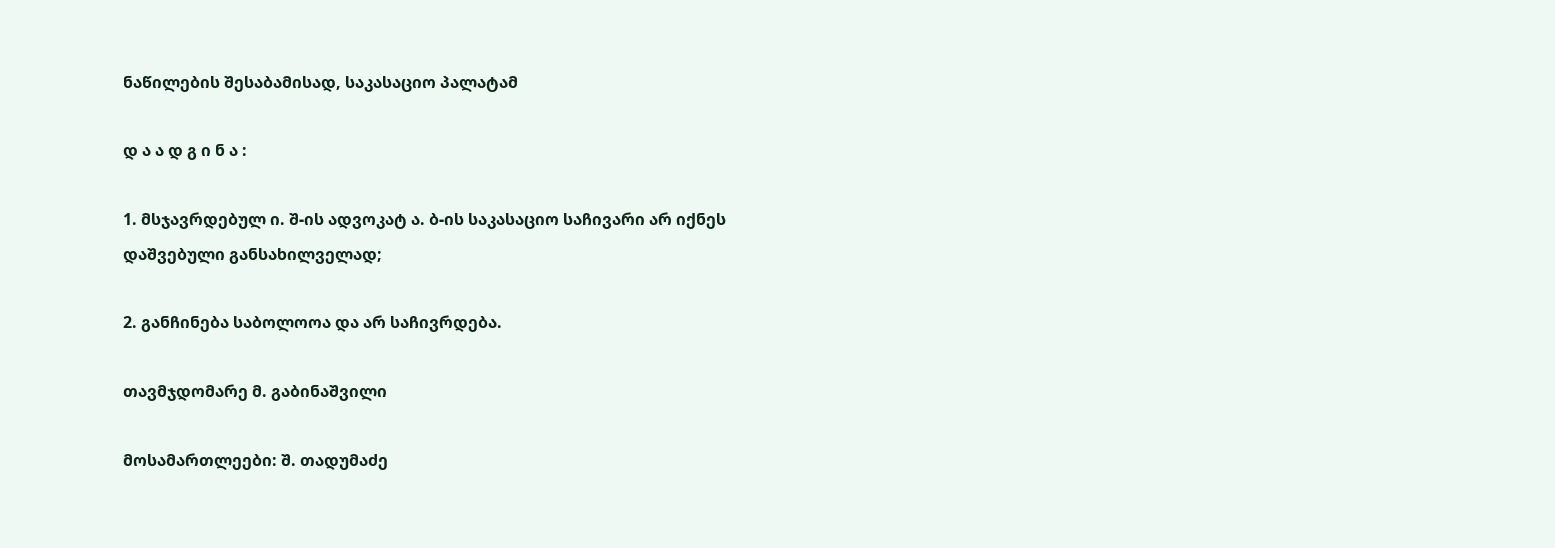ნაწილების შესაბამისად, საკასაციო პალატამ

დ ა ა დ გ ი ნ ა :

1. მსჯავრდებულ ი. შ-ის ადვოკატ ა. ბ-ის საკასაციო საჩივარი არ იქნეს დაშვებული განსახილველად;

2. განჩინება საბოლოოა და არ საჩივრდება.

თავმჯდომარე მ. გაბინაშვილი

მოსამართლეები: შ. თადუმაძე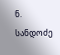ნ. სანდოძე